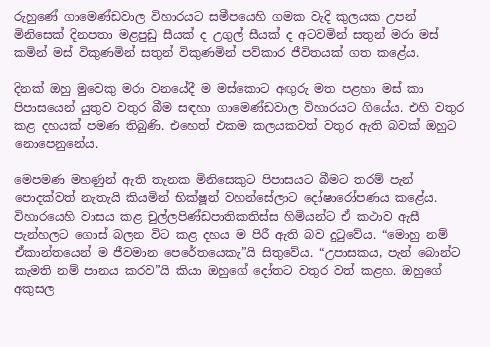රුහුණේ ගාමෙණ්ඩවාල විහාරයට සමීපයෙහි ගමක වැදි කුලයක උපන් මිනිසෙක් දිනපතා මළපුඩු සීයක් ද උගුල් සීයක් ද අටවමින් සතුන් මරා මස් කමින් මස් විකුණමින් සතුන් විකුණමින් පව්කාර ජීවිතයක් ගත කළේය.

දිනක් ඔහු මුවෙකු මරා වනයේදී ම මස්කොට අඟුරු මත පළහා මස් කා පිපාසයෙන් යුතුව වතුර බීම සඳහා ගාමෙණ්ඩවාල විහාරයට ගියේය. එහි වතුර කළ දහයක් පමණ තිබුණි. එහෙත් එකම කලයකවත් වතුර ඇති බවක් ඔහුට නොපෙනුනේය.

මෙපමණ මහණුන් ඇති තැනක මිනිසෙකුට පිපාසයට බීමට තරම් පැන් පොදක්වත් නැතැයි කියමින් භික්ෂූන් වහන්සේලාට දෝෂාරෝපණය කළේය. විහාරයෙහි වාසය කළ චුල්ලපිණ්ඩපාතිකතිස්ස හිමියන්ට ඒ කථාව ඇසී පැන්හලට ගොස් බලන විට කළ දහය ම පිරී ඇති බව දුටුවේය. “මොහු නම් ඒකාන්තයෙන් ම ජීවමාන පෙරේතයෙකැ”යි සිතුවේය. “උපාසකය, පැන් බොන්ට කැමති නම් පානය කරව”යි කියා ඔහුගේ දෝතට වතුර වත් කළහ. ඔහුගේ අකුසල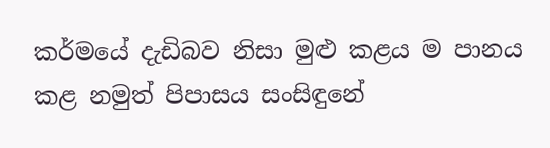කර්මයේ දැඩිබව නිසා මුළු කළය ම පානය කළ නමුත් පිපාසය සංසිඳුනේ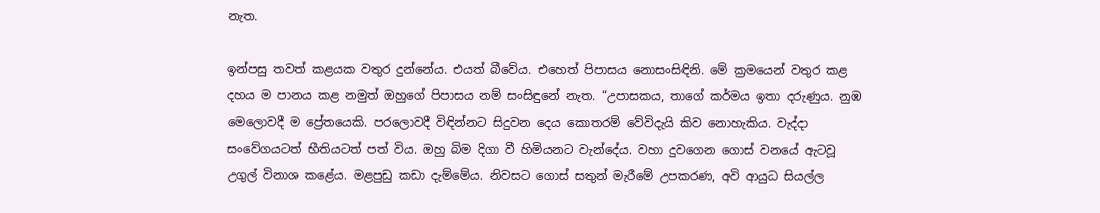නැත.

ඉන්පසු තවත් කළයක වතුර දුන්නේය. එයත් බීවේය. එහෙත් පිපාසය නොසංසිඳිනි. මේ ක්‍රමයෙන් වතුර කළ දහය ම පානය කළ නමුත් ඔහුගේ පිපාසය නම් සංසිඳුනේ නැත. “උපාසකය, තාගේ කර්මය ඉතා දරුණුය. නුඹ මෙලොවදී ම ප්‍රේතයෙකි. පරලොවදී විඳින්නට සිදුවන දෙය කොතරම් වේවිදැයි කිව නොහැකිය. වැද්දා සංවේගයටත් භීතියටත් පත් විය. ඔහු බිම දිගා වී හිමියනට වැන්දේය. වහා දුවගෙන ගොස් වනයේ ඇටවූ උගුල් විනාශ කළේය. මළපුඩු කඩා දැම්මේය. නිවසට ගොස් සතුන් මැරීමේ උපකරණ, අවි ආයුධ සියල්ල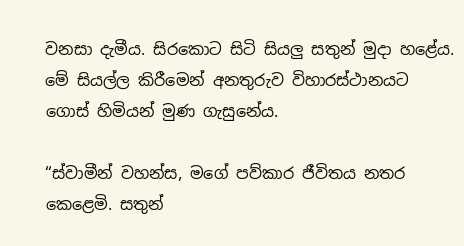වනසා දැමීය. සිරකොට සිටි සියලු සතුන් මුදා හළේය. මේ සියල්ල කිරීමෙන් අනතුරුව විහාරස්ථානයට ගොස් හිමියන් මුණ ගැසුනේය.

“ස්වාමීන් වහන්ස, මගේ පව්කාර ජීවිතය නතර කෙළෙමි. සතුන්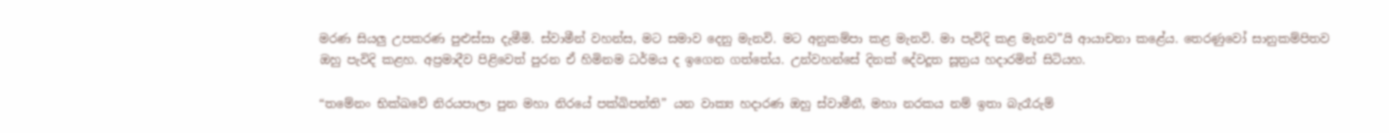මරණ සියලු උපකරණ පුළුස්සා දැමීමි. ස්වාමීන් වහන්ස, මට සමාව දෙනු මැනවි. මට අනුකම්පා කළ මැනවි. මා පැවිදි කළ මැනව”යි ආයාචනා කළේය. තෙරණුවෝ සානුකම්පිතව ඔහු පැවිදි කළහ. අප්‍රමාදීව පිළිවෙත් පුරන ඒ හිමිනම ධර්මය ද ඉගෙන ගත්තේය. උන්වහන්සේ දිනක් දේවදූත සූත්‍රය හදාරමින් සිටියහ.

“තමේනං භික්ඛවේ නිරයපාලා පුන මහා නිරයේ පක්ඛිපන්ති” යන වාක්‍ය හදාරණ ඔහු ස්වාමීනී, මහා නරකය නම් ඉතා බැරෑරුම්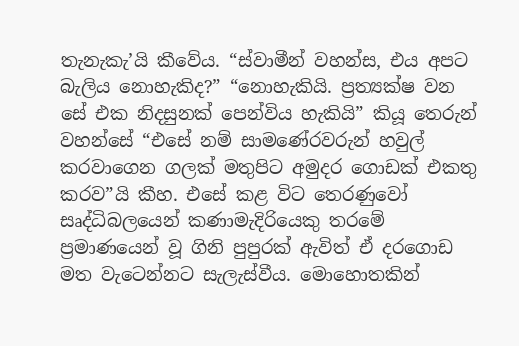තැනැකැ’යි කීවේය. “ස්වාමීන් වහන්ස, එය අපට බැලිය නොහැකිද?” “නොහැකියි. ප්‍රත්‍යක්ෂ වන සේ එක නිදසුනක් පෙන්විය හැකියි” කියූ තෙරුන් වහන්සේ “එසේ නම් සාමණේරවරුන් හවුල් කරවාගෙන ගලක් මතුපිට අමුදර ගොඩක් එකතු කරව”යි කීහ. එසේ කළ විට තෙරණුවෝ සෘද්ධිබලයෙන් කණාමැදිරියෙකු තරමේ ප්‍රමාණයෙන් වූ ගිනි පුපුරක් ඇවිත් ඒ දරගොඩ මත වැටෙන්නට සැලැස්වීය. මොහොතකින්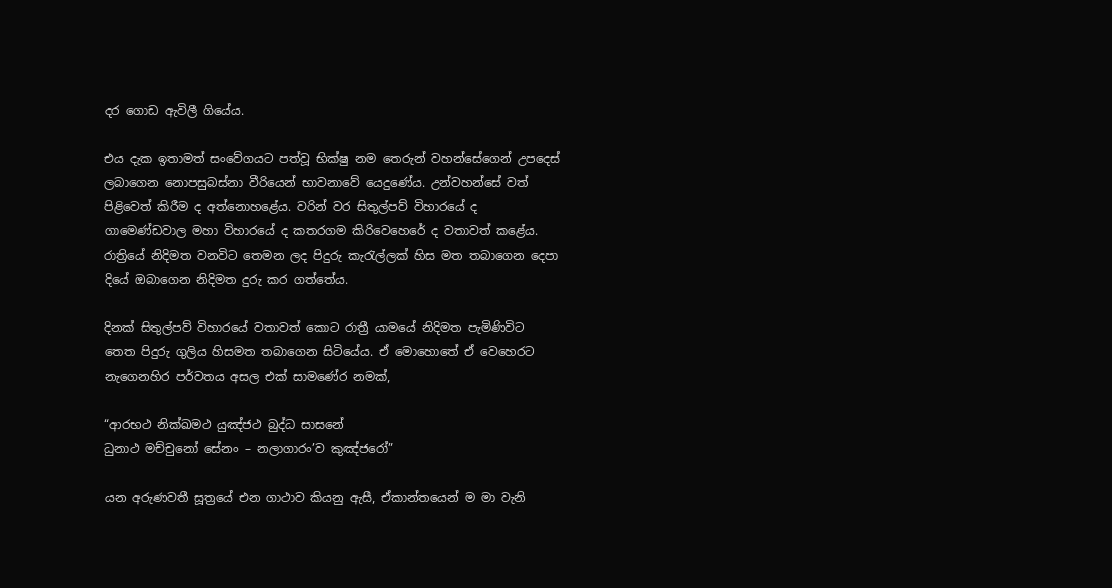දර ගොඩ ඇවිලී ගියේය.

එය දැක ඉතාමත් සංවේගයට පත්වූ භික්ෂු නම තෙරුන් වහන්සේගෙන් උපදෙස් ලබාගෙන නොපසුබස්නා වීරියෙන් භාවනාවේ යෙදුණේය. උන්වහන්සේ වත් පිළිවෙත් කිරීම ද අත්නොහළේය. වරින් වර සිතුල්පව් විහාරයේ ද ගාමෙණ්ඩවාල මහා විහාරයේ ද කතරගම කිරිවෙහෙරේ ද වතාවත් කළේය. රාත්‍රියේ නිදිමත වනවිට තෙමන ලද පිදුරු කැරැල්ලක් හිස මත තබාගෙන දෙපා දියේ ඔබාගෙන නිදිමත දුරු කර ගත්තේය.

දිනක් සිතුල්පව් විහාරයේ වතාවත් කොට රාත්‍රී යාමයේ නිදිමත පැමිණිවිට තෙත පිදුරු ගුලිය හිසමත තබාගෙන සිටියේය. ඒ මොහොතේ ඒ වෙහෙරට නැගෙනහිර පර්වතය අසල එක් සාමණේර නමක්,

“ආරභථ නික්ඛමථ යුඤ්ජථ බුද්ධ සාසනේ
ධුනාථ මච්චුනෝ සේනං – නලාගාරං’ව කුඤ්ජරෝ”

යන අරුණවතී සූත්‍රයේ එන ගාථාව කියනු ඇසී, ඒකාන්තයෙන් ම මා වැනි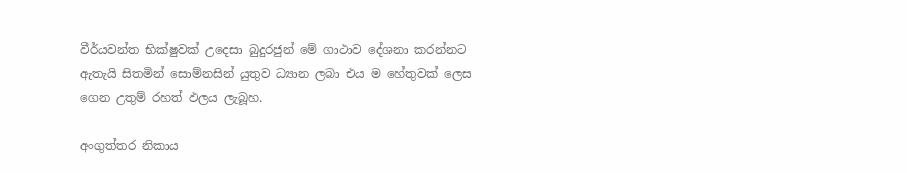වීර්යවන්ත භික්ෂුවක් උදෙසා බුදුරජුන් මේ ගාථාව දේශනා කරන්නට ඇතැයි සිතමින් සොම්නසින් යුතුව ධ්‍යාන ලබා එය ම හේතුවක් ලෙස ගෙන උතුම් රහත් ඵලය ලැබූහ.

අංගුත්තර නිකාය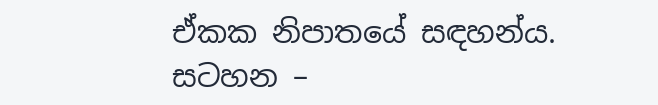ඒකක නිපාතයේ සඳහන්ය.
සටහන –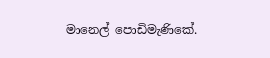මානෙල් පොඩිමැණිකේ.